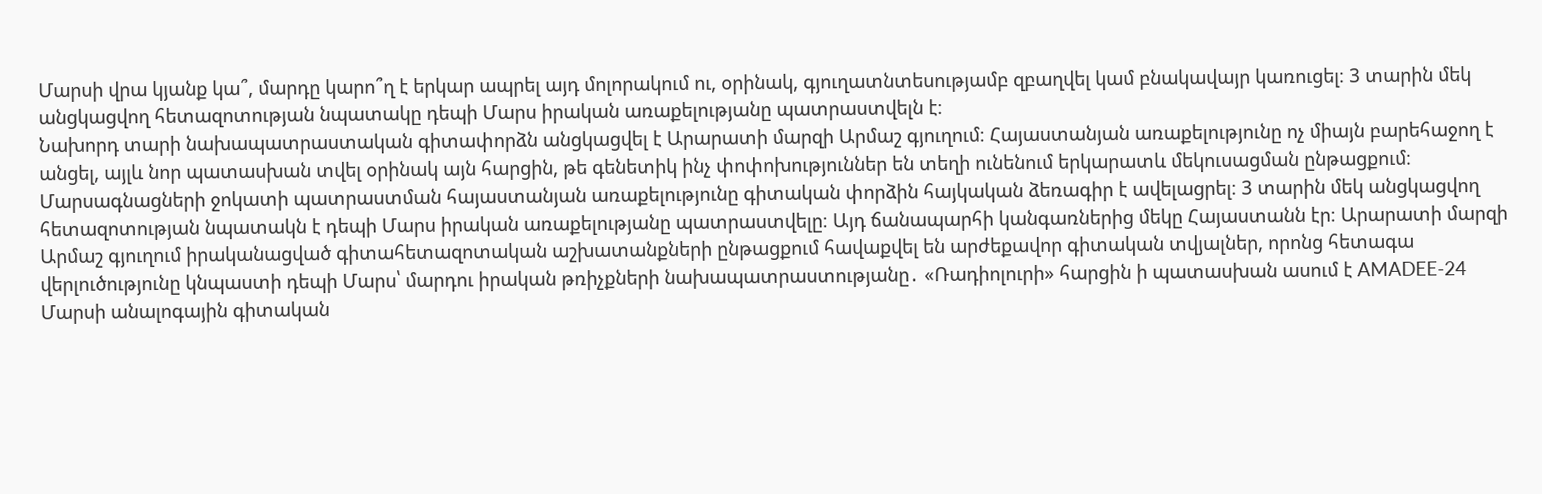Մարսի վրա կյանք կա՞, մարդը կարո՞ղ է երկար ապրել այդ մոլորակում ու, օրինակ, գյուղատնտեսությամբ զբաղվել կամ բնակավայր կառուցել։ 3 տարին մեկ անցկացվող հետազոտության նպատակը դեպի Մարս իրական առաքելությանը պատրաստվելն է։
Նախորդ տարի նախապատրաստական գիտափորձն անցկացվել է Արարատի մարզի Արմաշ գյուղում։ Հայաստանյան առաքելությունը ոչ միայն բարեհաջող է անցել, այլև նոր պատասխան տվել օրինակ այն հարցին, թե գենետիկ ինչ փոփոխություններ են տեղի ունենում երկարատև մեկուսացման ընթացքում։
Մարսագնացների ջոկատի պատրաստման հայաստանյան առաքելությունը գիտական փորձին հայկական ձեռագիր է ավելացրել։ 3 տարին մեկ անցկացվող հետազոտության նպատակն է դեպի Մարս իրական առաքելությանը պատրաստվելը։ Այդ ճանապարհի կանգառներից մեկը Հայաստանն էր։ Արարատի մարզի Արմաշ գյուղում իրականացված գիտահետազոտական աշխատանքների ընթացքում հավաքվել են արժեքավոր գիտական տվյալներ, որոնց հետագա վերլուծությունը կնպաստի դեպի Մարս՝ մարդու իրական թռիչքների նախապատրաստությանը․ «Ռադիոլուրի» հարցին ի պատասխան ասում է AMADEE-24 Մարսի անալոգային գիտական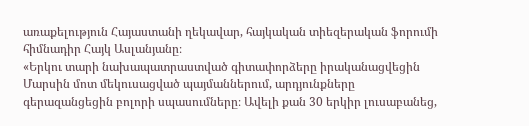առաքելություն Հայաստանի ղեկավար, հայկական տիեզերական ֆորումի հիմնադիր Հայկ Ասլանյանը։
«Երկու տարի նախապատրաստված գիտափորձերը իրականացվեցին Մարսին մոտ մեկուսացված պայմաններում, արդյունքները գերազանցեցին բոլորի սպասումները։ Ավելի քան 30 երկիր լուսաբանեց,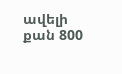ավելի քան 800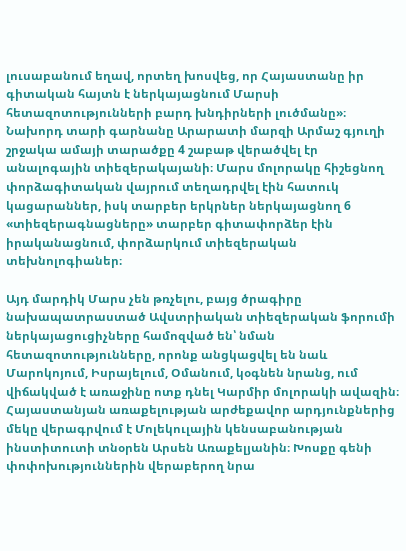լուսաբանում եղավ, որտեղ խոսվեց, որ Հայաստանը իր գիտական հայտն է ներկայացնում Մարսի հետազոտությունների բարդ խնդիրների լուծմանը»։
Նախորդ տարի գարնանը Արարատի մարզի Արմաշ գյուղի շրջակա ամայի տարածքը 4 շաբաթ վերածվել էր անալոգային տիեզերակայանի։ Մարս մոլորակը հիշեցնող փորձագիտական վայրում տեղադրվել էին հատուկ կացարաններ, իսկ տարբեր երկրներ ներկայացնող 6 «տիեզերագնացները» տարբեր գիտափորձեր էին իրականացնում, փորձարկում տիեզերական տեխնոլոգիաներ։

Այդ մարդիկ Մարս չեն թռչելու, բայց ծրագիրը նախապատրաստած Ավստրիական տիեզերական ֆորումի ներկայացուցիչները համոզված են՝ նման հետազոտությունները, որոնք անցկացվել են նաև Մարոկոյում, Իսրայելում, Օմանում, կօգնեն նրանց, ում վիճակված է առաջինը ոտք դնել Կարմիր մոլորակի ավազին։
Հայաստանյան առաքելության արժեքավոր արդյունքներից մեկը վերագրվում է Մոլեկուլային կենսաբանության ինստիտուտի տնօրեն Արսեն Առաքելյանին։ Խոսքը գենի փոփոխություններին վերաբերող նրա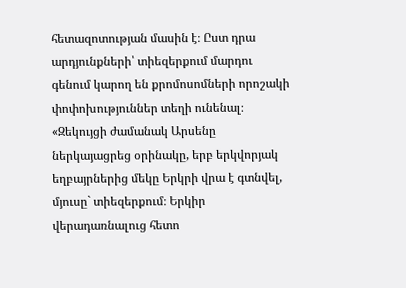հետազոտության մասին է։ Ըստ դրա արդյունքների՝ տիեզերքում մարդու գենում կարող են քրոմոսոմների որոշակի փոփոխություններ տեղի ունենալ։
«Զեկույցի ժամանակ Արսենը ներկայացրեց օրինակը, երբ երկվորյակ եղբայրներից մեկը Երկրի վրա է գտնվել, մյուսը` տիեզերքում։ Երկիր վերադառնալուց հետո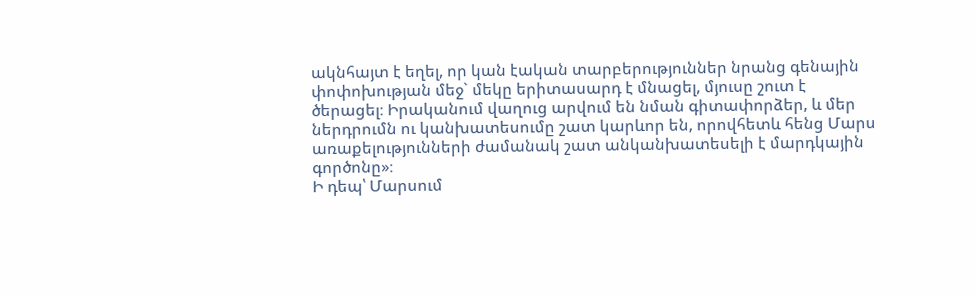ակնհայտ է եղել, որ կան էական տարբերություններ նրանց գենային փոփոխության մեջ` մեկը երիտասարդ է մնացել, մյուսը շուտ է ծերացել։ Իրականում վաղուց արվում են նման գիտափորձեր, և մեր ներդրումն ու կանխատեսումը շատ կարևոր են, որովհետև հենց Մարս առաքելությունների ժամանակ շատ անկանխատեսելի է մարդկային գործոնը»։
Ի դեպ՝ Մարսում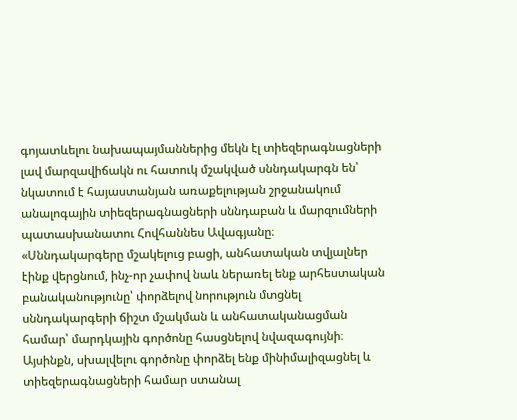գոյատևելու նախապայմաններից մեկն էլ տիեզերագնացների լավ մարզավիճակն ու հատուկ մշակված սննդակարգն են՝ նկատում է հայաստանյան առաքելության շրջանակում անալոգային տիեզերագնացների սննդաբան և մարզումների պատասխանատու Հովհաննես Ավագյանը։
«Սննդակարգերը մշակելուց բացի, անհատական տվյալներ էինք վերցնում, ինչ-որ չափով նաև ներառել ենք արհեստական բանականությունը՝ փորձելով նորություն մտցնել սննդակարգերի ճիշտ մշակման և անհատականացման համար՝ մարդկային գործոնը հասցնելով նվազագույնի։ Այսինքն, սխալվելու գործոնը փորձել ենք մինիմալիզացնել և տիեզերագնացների համար ստանալ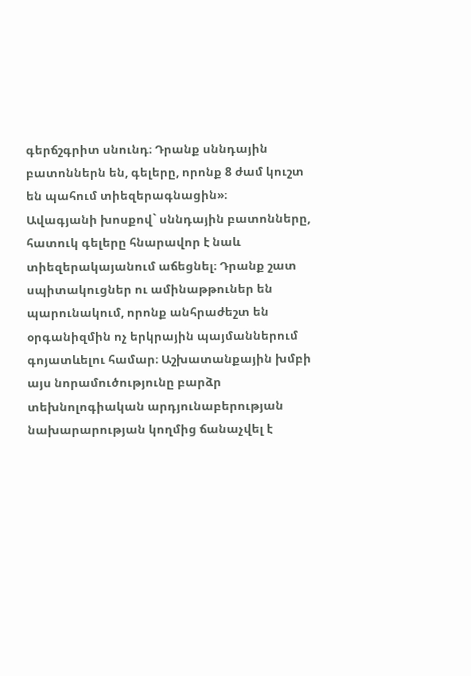գերճշգրիտ սնունդ։ Դրանք սննդային բատոններն են, գելերը, որոնք 8 ժամ կուշտ են պահում տիեզերագնացին»։
Ավագյանի խոսքով` սննդային բատոնները, հատուկ գելերը հնարավոր է նաև տիեզերակայանում աճեցնել։ Դրանք շատ սպիտակուցներ ու ամինաթթուներ են պարունակում, որոնք անհրաժեշտ են օրգանիզմին ոչ երկրային պայմաններում գոյատևելու համար։ Աշխատանքային խմբի այս նորամուծությունը բարձր տեխնոլոգիական արդյունաբերության նախարարության կողմից ճանաչվել է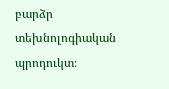բարձր տեխնոլոգիական պրոդուկտ։